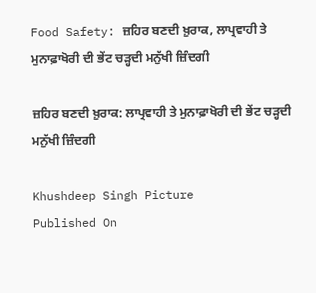Food Safety: ਜ਼ਹਿਰ ਬਣਦੀ ਖ਼ੁਰਾਕ, ਲਾਪ੍ਰਵਾਹੀ ਤੇ ਮੁਨਾਫ਼ਾਖੋਰੀ ਦੀ ਭੇਂਟ ਚੜ੍ਹਦੀ ਮਨੁੱਖੀ ਜ਼ਿੰਦਗੀ

ਜ਼ਹਿਰ ਬਣਦੀ ਖ਼ੁਰਾਕ: ਲਾਪ੍ਰਵਾਹੀ ਤੇ ਮੁਨਾਫ਼ਾਖੋਰੀ ਦੀ ਭੇਂਟ ਚੜ੍ਹਦੀ ਮਨੁੱਖੀ ਜ਼ਿੰਦਗੀ

Khushdeep Singh Picture
Published On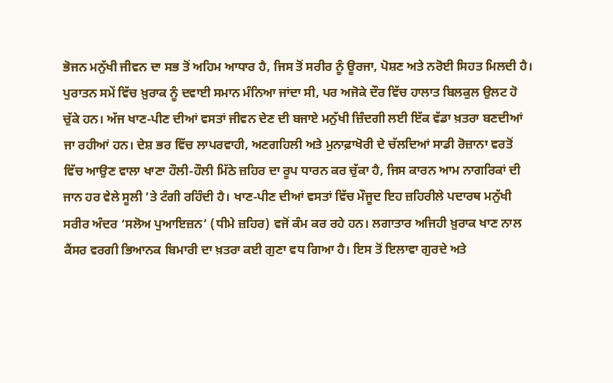ਭੋਜਨ ਮਨੁੱਖੀ ਜੀਵਨ ਦਾ ਸਭ ਤੋਂ ਅਹਿਮ ਆਧਾਰ ਹੈ, ਜਿਸ ਤੋਂ ਸਰੀਰ ਨੂੰ ਊਰਜਾ, ਪੋਸ਼ਣ ਅਤੇ ਨਰੋਈ ਸਿਹਤ ਮਿਲਦੀ ਹੈ। ਪੁਰਾਤਨ ਸਮੇਂ ਵਿੱਚ ਖ਼ੁਰਾਕ ਨੂੰ ਦਵਾਈ ਸਮਾਨ ਮੰਨਿਆ ਜਾਂਦਾ ਸੀ, ਪਰ ਅਜੋਕੇ ਦੌਰ ਵਿੱਚ ਹਾਲਾਤ ਬਿਲਕੁਲ ਉਲਟ ਹੋ ਚੁੱਕੇ ਹਨ। ਅੱਜ ਖਾਣ-ਪੀਣ ਦੀਆਂ ਵਸਤਾਂ ਜੀਵਨ ਦੇਣ ਦੀ ਬਜਾਏ ਮਨੁੱਖੀ ਜ਼ਿੰਦਗੀ ਲਈ ਇੱਕ ਵੱਡਾ ਖ਼ਤਰਾ ਬਣਦੀਆਂ ਜਾ ਰਹੀਆਂ ਹਨ। ਦੇਸ਼ ਭਰ ਵਿੱਚ ਲਾਪਰਵਾਹੀ, ਅਣਗਹਿਲੀ ਅਤੇ ਮੁਨਾਫ਼ਾਖੋਰੀ ਦੇ ਚੱਲਦਿਆਂ ਸਾਡੀ ਰੋਜ਼ਾਨਾ ਵਰਤੋਂ ਵਿੱਚ ਆਉਣ ਵਾਲਾ ਖਾਣਾ ਹੌਲੀ-ਹੌਲੀ ਮਿੱਠੇ ਜ਼ਹਿਰ ਦਾ ਰੂਪ ਧਾਰਨ ਕਰ ਚੁੱਕਾ ਹੈ, ਜਿਸ ਕਾਰਨ ਆਮ ਨਾਗਰਿਕਾਂ ਦੀ ਜਾਨ ਹਰ ਵੇਲੇ ਸੂਲੀ ’ਤੇ ਟੰਗੀ ਰਹਿੰਦੀ ਹੈ। ਖਾਣ-ਪੀਣ ਦੀਆਂ ਵਸਤਾਂ ਵਿੱਚ ਮੌਜੂਦ ਇਹ ਜ਼ਹਿਰੀਲੇ ਪਦਾਰਥ ਮਨੁੱਖੀ ਸਰੀਰ ਅੰਦਰ ‘ਸਲੋਅ ਪੁਆਇਜ਼ਨ’ (ਧੀਮੇ ਜ਼ਹਿਰ) ਵਜੋਂ ਕੰਮ ਕਰ ਰਹੇ ਹਨ। ਲਗਾਤਾਰ ਅਜਿਹੀ ਖ਼ੁਰਾਕ ਖਾਣ ਨਾਲ ਕੈਂਸਰ ਵਰਗੀ ਭਿਆਨਕ ਬਿਮਾਰੀ ਦਾ ਖ਼ਤਰਾ ਕਈ ਗੁਣਾ ਵਧ ਗਿਆ ਹੈ। ਇਸ ਤੋਂ ਇਲਾਵਾ ਗੁਰਦੇ ਅਤੇ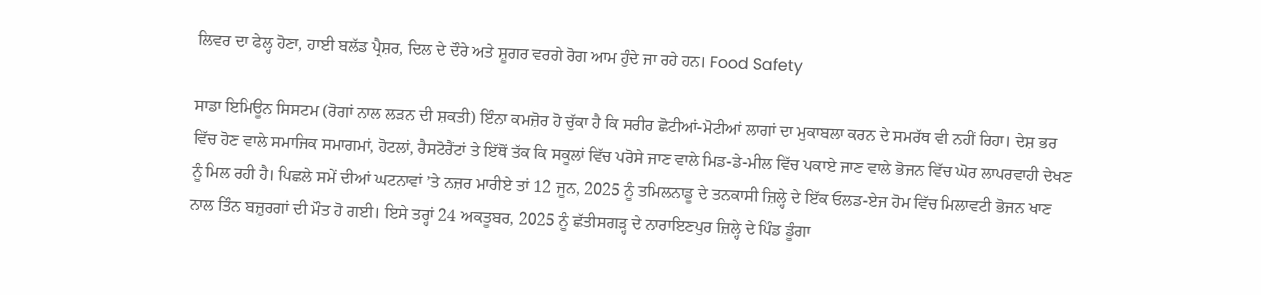ਲਿਵਰ ਦਾ ਫੇਲ੍ਹ ਹੋਣਾ, ਹਾਈ ਬਲੱਡ ਪ੍ਰੈਸ਼ਰ, ਦਿਲ ਦੇ ਦੌਰੇ ਅਤੇ ਸ਼ੂਗਰ ਵਰਗੇ ਰੋਗ ਆਮ ਹੁੰਦੇ ਜਾ ਰਹੇ ਹਨ। Food Safety

ਸਾਡਾ ਇਮਿਊਨ ਸਿਸਟਮ (ਰੋਗਾਂ ਨਾਲ ਲੜਨ ਦੀ ਸ਼ਕਤੀ) ਇੰਨਾ ਕਮਜ਼ੋਰ ਹੋ ਚੁੱਕਾ ਹੈ ਕਿ ਸਰੀਰ ਛੋਟੀਆਂ-ਮੋਟੀਆਂ ਲਾਗਾਂ ਦਾ ਮੁਕਾਬਲਾ ਕਰਨ ਦੇ ਸਮਰੱਥ ਵੀ ਨਹੀਂ ਰਿਹਾ। ਦੇਸ਼ ਭਰ ਵਿੱਚ ਹੋਣ ਵਾਲੇ ਸਮਾਜਿਕ ਸਮਾਗਮਾਂ, ਹੋਟਲਾਂ, ਰੈਸਟੋਰੈਂਟਾਂ ਤੇ ਇੱਥੋਂ ਤੱਕ ਕਿ ਸਕੂਲਾਂ ਵਿੱਚ ਪਰੋਸੇ ਜਾਣ ਵਾਲੇ ਮਿਡ-ਡੇ-ਮੀਲ ਵਿੱਚ ਪਕਾਏ ਜਾਣ ਵਾਲੇ ਭੋਜਨ ਵਿੱਚ ਘੋਰ ਲਾਪਰਵਾਹੀ ਦੇਖਣ ਨੂੰ ਮਿਲ ਰਹੀ ਹੈ। ਪਿਛਲੇ ਸਮੇਂ ਦੀਆਂ ਘਟਨਾਵਾਂ ’ਤੇ ਨਜ਼ਰ ਮਾਰੀਏ ਤਾਂ 12 ਜੂਨ, 2025 ਨੂੰ ਤਮਿਲਨਾਡੂ ਦੇ ਤਨਕਾਸੀ ਜ਼ਿਲ੍ਹੇ ਦੇ ਇੱਕ ਓਲਡ-ਏਜ ਹੋਮ ਵਿੱਚ ਮਿਲਾਵਟੀ ਭੋਜਨ ਖਾਣ ਨਾਲ ਤਿੰਨ ਬਜ਼ੁਰਗਾਂ ਦੀ ਮੌਤ ਹੋ ਗਈ। ਇਸੇ ਤਰ੍ਹਾਂ 24 ਅਕਤੂਬਰ, 2025 ਨੂੰ ਛੱਤੀਸਗੜ੍ਹ ਦੇ ਨਾਰਾਇਣਪੁਰ ਜ਼ਿਲ੍ਹੇ ਦੇ ਪਿੰਡ ਡੂੰਗਾ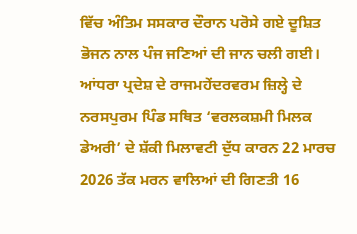ਵਿੱਚ ਅੰਤਿਮ ਸਸਕਾਰ ਦੌਰਾਨ ਪਰੋਸੇ ਗਏ ਦੂਸ਼ਿਤ ਭੋਜਨ ਨਾਲ ਪੰਜ ਜਣਿਆਂ ਦੀ ਜਾਨ ਚਲੀ ਗਈ। ਆਂਧਰਾ ਪ੍ਰਦੇਸ਼ ਦੇ ਰਾਜਮਹੇਂਦਰਵਰਮ ਜ਼ਿਲ੍ਹੇ ਦੇ ਨਰਸਪੁਰਮ ਪਿੰਡ ਸਥਿਤ ‘ਵਰਲਕਸ਼ਮੀ ਮਿਲਕ ਡੇਅਰੀ’ ਦੇ ਸ਼ੱਕੀ ਮਿਲਾਵਟੀ ਦੁੱਧ ਕਾਰਨ 22 ਮਾਰਚ 2026 ਤੱਕ ਮਰਨ ਵਾਲਿਆਂ ਦੀ ਗਿਣਤੀ 16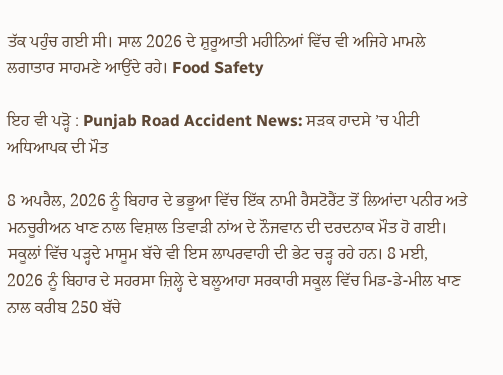ਤੱਕ ਪਹੁੰਚ ਗਈ ਸੀ। ਸਾਲ 2026 ਦੇ ਸ਼ੁਰੂਆਤੀ ਮਹੀਨਿਆਂ ਵਿੱਚ ਵੀ ਅਜਿਹੇ ਮਾਮਲੇ ਲਗਾਤਾਰ ਸਾਹਮਣੇ ਆਉਂਦੇ ਰਹੇ। Food Safety

ਇਹ ਵੀ ਪੜ੍ਹੋ : Punjab Road Accident News: ਸੜਕ ਹਾਦਸੇ ’ਚ ਪੀਟੀ ਅਧਿਆਪਕ ਦੀ ਮੌਤ

8 ਅਪਰੈਲ, 2026 ਨੂੰ ਬਿਹਾਰ ਦੇ ਭਭੂਆ ਵਿੱਚ ਇੱਕ ਨਾਮੀ ਰੈਸਟੋਰੈਂਟ ਤੋਂ ਲਿਆਂਦਾ ਪਨੀਰ ਅਤੇ ਮਨਚੂਰੀਅਨ ਖਾਣ ਨਾਲ ਵਿਸ਼ਾਲ ਤਿਵਾੜੀ ਨਾਂਅ ਦੇ ਨੌਜਵਾਨ ਦੀ ਦਰਦਨਾਕ ਮੌਤ ਹੋ ਗਈ। ਸਕੂਲਾਂ ਵਿੱਚ ਪੜ੍ਹਦੇ ਮਾਸੂਮ ਬੱਚੇ ਵੀ ਇਸ ਲਾਪਰਵਾਹੀ ਦੀ ਭੇਟ ਚੜ੍ਹ ਰਹੇ ਹਨ। 8 ਮਈ, 2026 ਨੂੰ ਬਿਹਾਰ ਦੇ ਸਹਰਸਾ ਜ਼ਿਲ੍ਹੇ ਦੇ ਬਲੂਆਹਾ ਸਰਕਾਰੀ ਸਕੂਲ ਵਿੱਚ ਮਿਡ-ਡੇ-ਮੀਲ ਖਾਣ ਨਾਲ ਕਰੀਬ 250 ਬੱਚੇ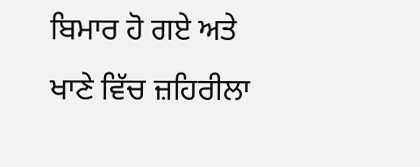ਬਿਮਾਰ ਹੋ ਗਏ ਅਤੇ ਖਾਣੇ ਵਿੱਚ ਜ਼ਹਿਰੀਲਾ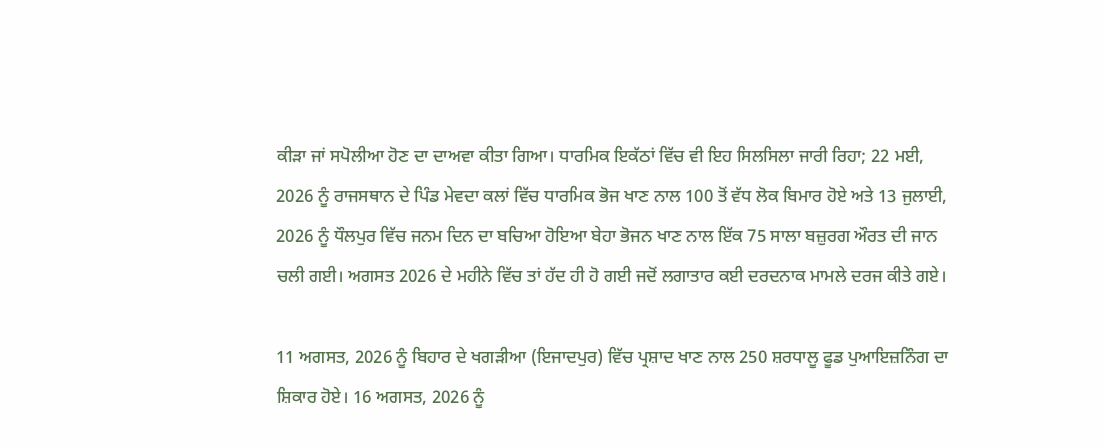ਕੀੜਾ ਜਾਂ ਸਪੋਲੀਆ ਹੋਣ ਦਾ ਦਾਅਵਾ ਕੀਤਾ ਗਿਆ। ਧਾਰਮਿਕ ਇਕੱਠਾਂ ਵਿੱਚ ਵੀ ਇਹ ਸਿਲਸਿਲਾ ਜਾਰੀ ਰਿਹਾ; 22 ਮਈ, 2026 ਨੂੰ ਰਾਜਸਥਾਨ ਦੇ ਪਿੰਡ ਮੇਵਦਾ ਕਲਾਂ ਵਿੱਚ ਧਾਰਮਿਕ ਭੋਜ ਖਾਣ ਨਾਲ 100 ਤੋਂ ਵੱਧ ਲੋਕ ਬਿਮਾਰ ਹੋਏ ਅਤੇ 13 ਜੁਲਾਈ, 2026 ਨੂੰ ਧੌਲਪੁਰ ਵਿੱਚ ਜਨਮ ਦਿਨ ਦਾ ਬਚਿਆ ਹੋਇਆ ਬੇਹਾ ਭੋਜਨ ਖਾਣ ਨਾਲ ਇੱਕ 75 ਸਾਲਾ ਬਜ਼ੁਰਗ ਔਰਤ ਦੀ ਜਾਨ ਚਲੀ ਗਈ। ਅਗਸਤ 2026 ਦੇ ਮਹੀਨੇ ਵਿੱਚ ਤਾਂ ਹੱਦ ਹੀ ਹੋ ਗਈ ਜਦੋਂ ਲਗਾਤਾਰ ਕਈ ਦਰਦਨਾਕ ਮਾਮਲੇ ਦਰਜ ਕੀਤੇ ਗਏ।

11 ਅਗਸਤ, 2026 ਨੂੰ ਬਿਹਾਰ ਦੇ ਖਗੜੀਆ (ਇਜਾਦਪੁਰ) ਵਿੱਚ ਪ੍ਰਸ਼ਾਦ ਖਾਣ ਨਾਲ 250 ਸ਼ਰਧਾਲੂ ਫੂਡ ਪੁਆਇਜ਼ਨਿੰਗ ਦਾ ਸ਼ਿਕਾਰ ਹੋਏ। 16 ਅਗਸਤ, 2026 ਨੂੰ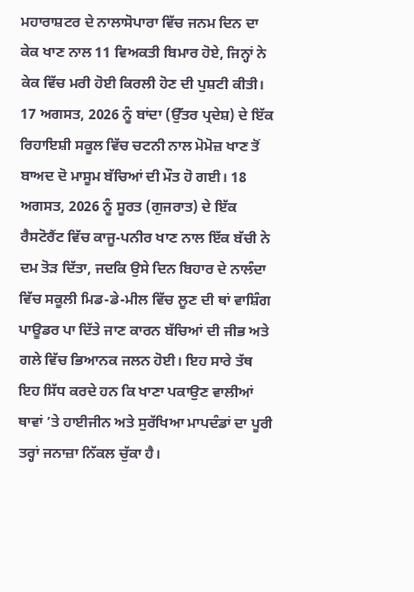ਮਹਾਰਾਸ਼ਟਰ ਦੇ ਨਾਲਾਸੋਪਾਰਾ ਵਿੱਚ ਜਨਮ ਦਿਨ ਦਾ ਕੇਕ ਖਾਣ ਨਾਲ 11 ਵਿਅਕਤੀ ਬਿਮਾਰ ਹੋਏ, ਜਿਨ੍ਹਾਂ ਨੇ ਕੇਕ ਵਿੱਚ ਮਰੀ ਹੋਈ ਕਿਰਲੀ ਹੋਣ ਦੀ ਪੁਸ਼ਟੀ ਕੀਤੀ। 17 ਅਗਸਤ, 2026 ਨੂੰ ਬਾਂਦਾ (ਉੱਤਰ ਪ੍ਰਦੇਸ਼) ਦੇ ਇੱਕ ਰਿਹਾਇਸ਼ੀ ਸਕੂਲ ਵਿੱਚ ਚਟਨੀ ਨਾਲ ਮੋਮੋਜ਼ ਖਾਣ ਤੋਂ ਬਾਅਦ ਦੋ ਮਾਸੂਮ ਬੱਚਿਆਂ ਦੀ ਮੌਤ ਹੋ ਗਈ। 18 ਅਗਸਤ, 2026 ਨੂੰ ਸੂਰਤ (ਗੁਜਰਾਤ) ਦੇ ਇੱਕ ਰੈਸਟੋਰੈਂਟ ਵਿੱਚ ਕਾਜੂ-ਪਨੀਰ ਖਾਣ ਨਾਲ ਇੱਕ ਬੱਚੀ ਨੇ ਦਮ ਤੋੜ ਦਿੱਤਾ, ਜਦਕਿ ਉਸੇ ਦਿਨ ਬਿਹਾਰ ਦੇ ਨਾਲੰਦਾ ਵਿੱਚ ਸਕੂਲੀ ਮਿਡ-ਡੇ-ਮੀਲ ਵਿੱਚ ਲੂਣ ਦੀ ਥਾਂ ਵਾਸ਼ਿੰਗ ਪਾਊਡਰ ਪਾ ਦਿੱਤੇ ਜਾਣ ਕਾਰਨ ਬੱਚਿਆਂ ਦੀ ਜੀਭ ਅਤੇ ਗਲੇ ਵਿੱਚ ਭਿਆਨਕ ਜਲਨ ਹੋਈ। ਇਹ ਸਾਰੇ ਤੱਥ ਇਹ ਸਿੱਧ ਕਰਦੇ ਹਨ ਕਿ ਖਾਣਾ ਪਕਾਉਣ ਵਾਲੀਆਂ ਥਾਵਾਂ ’ਤੇ ਹਾਈਜੀਨ ਅਤੇ ਸੁਰੱਖਿਆ ਮਾਪਦੰਡਾਂ ਦਾ ਪੂਰੀ ਤਰ੍ਹਾਂ ਜਨਾਜ਼ਾ ਨਿੱਕਲ ਚੁੱਕਾ ਹੈ।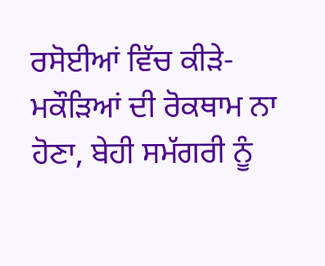ਰਸੋਈਆਂ ਵਿੱਚ ਕੀੜੇ-ਮਕੌੜਿਆਂ ਦੀ ਰੋਕਥਾਮ ਨਾ ਹੋਣਾ, ਬੇਹੀ ਸਮੱਗਰੀ ਨੂੰ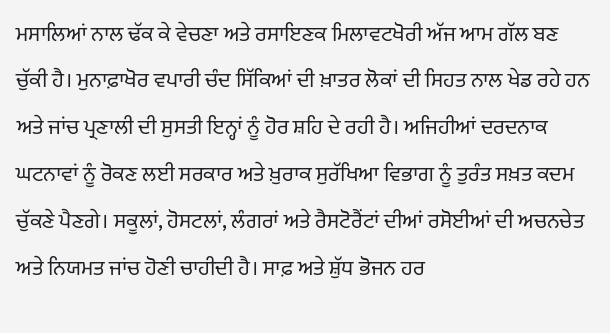ਮਸਾਲਿਆਂ ਨਾਲ ਢੱਕ ਕੇ ਵੇਚਣਾ ਅਤੇ ਰਸਾਇਣਕ ਮਿਲਾਵਟਖੋਰੀ ਅੱਜ ਆਮ ਗੱਲ ਬਣ ਚੁੱਕੀ ਹੈ। ਮੁਨਾਫ਼ਾਖੋਰ ਵਪਾਰੀ ਚੰਦ ਸਿੱਕਿਆਂ ਦੀ ਖ਼ਾਤਰ ਲੋਕਾਂ ਦੀ ਸਿਹਤ ਨਾਲ ਖੇਡ ਰਹੇ ਹਨ ਅਤੇ ਜਾਂਚ ਪ੍ਰਣਾਲੀ ਦੀ ਸੁਸਤੀ ਇਨ੍ਹਾਂ ਨੂੰ ਹੋਰ ਸ਼ਹਿ ਦੇ ਰਹੀ ਹੈ। ਅਜਿਹੀਆਂ ਦਰਦਨਾਕ ਘਟਨਾਵਾਂ ਨੂੰ ਰੋਕਣ ਲਈ ਸਰਕਾਰ ਅਤੇ ਖ਼ੁਰਾਕ ਸੁਰੱਖਿਆ ਵਿਭਾਗ ਨੂੰ ਤੁਰੰਤ ਸਖ਼ਤ ਕਦਮ ਚੁੱਕਣੇ ਪੈਣਗੇ। ਸਕੂਲਾਂ, ਹੋਸਟਲਾਂ, ਲੰਗਰਾਂ ਅਤੇ ਰੈਸਟੋਰੈਂਟਾਂ ਦੀਆਂ ਰਸੋਈਆਂ ਦੀ ਅਚਨਚੇਤ ਅਤੇ ਨਿਯਮਤ ਜਾਂਚ ਹੋਣੀ ਚਾਹੀਦੀ ਹੈ। ਸਾਫ਼ ਅਤੇ ਸ਼ੁੱਧ ਭੋਜਨ ਹਰ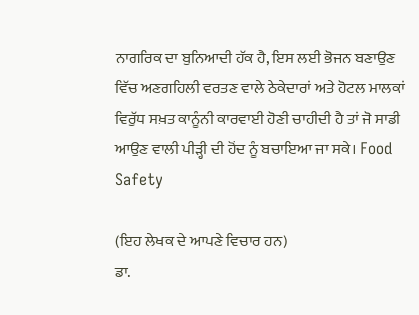ਨਾਗਰਿਕ ਦਾ ਬੁਨਿਆਦੀ ਹੱਕ ਹੈ, ਇਸ ਲਈ ਭੋਜਨ ਬਣਾਉਣ ਵਿੱਚ ਅਣਗਹਿਲੀ ਵਰਤਣ ਵਾਲੇ ਠੇਕੇਦਾਰਾਂ ਅਤੇ ਹੋਟਲ ਮਾਲਕਾਂ ਵਿਰੁੱਧ ਸਖ਼ਤ ਕਾਨੂੰਨੀ ਕਾਰਵਾਈ ਹੋਣੀ ਚਾਹੀਦੀ ਹੈ ਤਾਂ ਜੋ ਸਾਡੀ ਆਉਣ ਵਾਲੀ ਪੀੜ੍ਹੀ ਦੀ ਹੋਂਦ ਨੂੰ ਬਚਾਇਆ ਜਾ ਸਕੇ। Food Safety

(ਇਹ ਲੇਖਕ ਦੇ ਆਪਣੇ ਵਿਚਾਰ ਹਨ)
ਡਾ.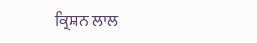ਕ੍ਰਿਸ਼ਨ ਲਾਲ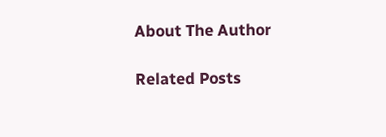About The Author

Related Posts